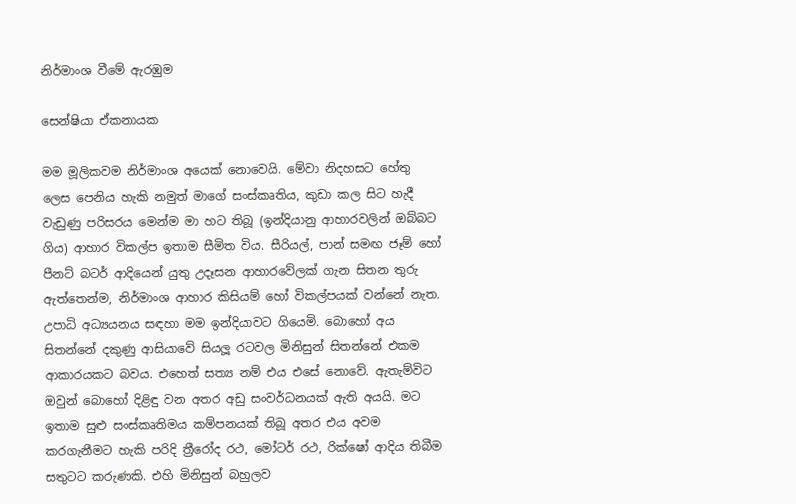නිර්මාංශ වීමේ ඇරඹුම

සෙන්ෂියා ඒකනායක

මම මූලිකවම නිර්මාංශ අයෙක් නොවෙයි. මේවා නිදහසට හේතු ලෙස පෙනිය හැකි නමුත් මාගේ සංස්කෘතිය, කුඩා කල සිට හැදී වැඩුණු පරිසරය මෙන්ම මා හට තිබූ (ඉන්දියානු ආහාරවලින් ඔබ්බට ගිය) ආහාර විකල්ප ඉතාම සීමිත විය. සීරියල්, පාන් සමඟ ජෑම් හෝ පීනට් බටර් ආදියෙන් යුතු උදෑසන ආහාරවේලක් ගැන සිතන තුරු ඇත්තෙන්ම, නිර්මාංශ ආහාර කිසියම් හෝ විකල්පයක් වන්නේ නැත. උපාධි අධ්‍යයනය සඳහා මම ඉන්දියාවට ගියෙමි. බොහෝ අය සිතන්නේ දකුණු ආසියාවේ සියලූ රටවල මිනිසුන් සිතන්නේ එකම ආකාරයකට බවය. එහෙත් සත්‍ය නම් එය එසේ නොවේ. ඇතැම්විට ඔවුන් බොහෝ දිළිඳු වන අතර අඩු සංවර්ධනයක් ඇති අයයි. මට ඉතාම සුළු සංස්කෘතිමය කම්පනයක් තිබූ අතර එය අවම කරගැනීමට හැකි පරිදි ත්‍රීරෝද රථ, මෝටර් රථ, රික්ෂෝ ආදිය තිබීම සතුටට කරුණකි. එහි මිනිසුන් බහුලව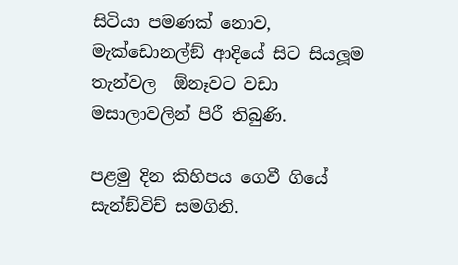සිටියා පමණක් නොව, මැක්ඩොනල්ඞ් ආදියේ සිට සියලූම තැන්වල  ඕනෑවට වඩා මසාලාවලින් පිරී තිබුණි.

පළමු දින කිහිපය ගෙවී ගියේ සැන්ඞ්විච් සමගිනි.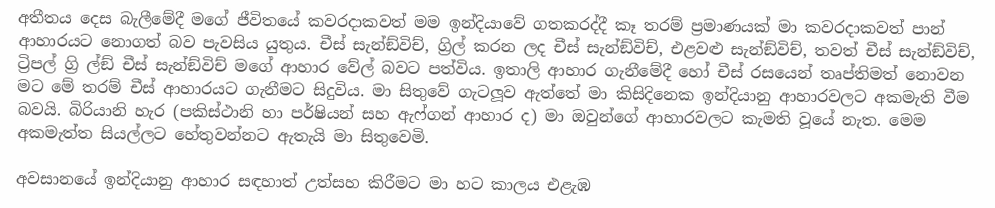අතීතය දෙස බැලීමේදී මගේ ජීවිතයේ කවරදාකවත් මම ඉන්දියාවේ ගතකරද්දී කෑ තරම් ප්‍රමාණයක් මා කවරදාකවත් පාන් ආහාරයට නොගත් බව පැවසිය යුතුය. චීස් සැන්ඞ්විච්, ග්‍රිල් කරන ලද චීස් සැන්ඞ්විච්, එළවළු සැන්ඞ්විච්, තවත් චීස් සැන්ඞ්විච්, ට්‍රිපල් ග්‍රි ල්ඞ් චීස් සැන්ඞ්විච් මගේ ආහාර වේල් බවට පත්විය. ඉතාලි ආහාර ගැනීමේදී හෝ චීස් රසයෙන් තෘප්තිමත් නොවන මට මේ තරම් චීස් ආහාරයට ගැනීමට සිදුවිය. මා සිතුවේ ගැටලූව ඇත්තේ මා කිසිදිනෙක ඉන්දියානු ආහාරවලට අකමැති වීම බවයි. බිරියානි හැර (පකිස්ථානි හා පර්ෂියන් සහ ඇෆ්ගන් ආහාර ද) මා ඔවුන්ගේ ආහාරවලට කැමති වූයේ නැත. මෙම අකමැත්ත සියල්ලට හේතුවන්නට ඇතැයි මා සිතුවෙමි.

අවසානයේ ඉන්දියානු ආහාර සඳහාත් උත්සහ කිරීමට මා හට කාලය එළැඹ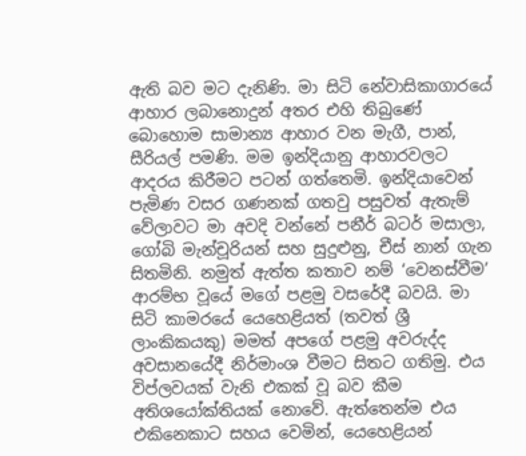ඇති බව මට දැනිණි. මා සිටි නේවාසිකාගාරයේ ආහාර ලබානොදුන් අතර එහි තිබුණේ බොහොම සාමාන්‍ය ආහාර වන මැගී, පාන්, සීරියල් පමණි. මම ඉන්දියානු ආහාරවලට ආදරය කිරීමට පටන් ගත්තෙමි. ඉන්දියාවෙන් පැමිණ වසර ගණනක් ගතවු පසුවත් ඇතැම් වේලාවට මා අවදි වන්නේ පනීර් බටර් මසාලා, ගෝබි මැන්චූරියන් සහ සුදුළුනු, චීස් නාන් ගැන සිතමිනි. නමුත් ඇත්ත කතාව නම් ‘වෙනස්වීම’ ආරම්භ වූයේ මගේ පළමු වසරේදී බවයි. මා සිටි කාමරයේ යෙහෙළියත් (තවත් ශ්‍රී  ලාංකිකයකු) මමත් අපගේ පළමු අවරුද්ද අවසානයේදී නිර්මාංශ වීමට සිතට ගතිමු. එය විප්ලවයක් වැනි එකක් වූ බව කීම අතිශයෝක්තියක් නොවේ. ඇත්තෙන්ම එය එකිනෙකාට සහය වෙමින්, යෙහෙළියන්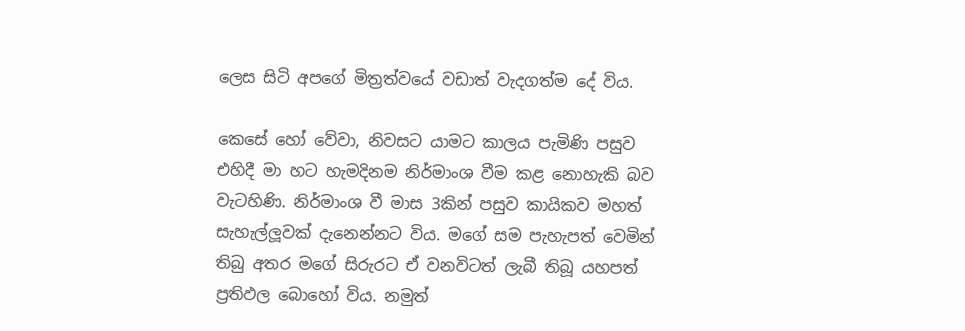ලෙස සිටි අපගේ මිත්‍රත්වයේ වඩාත් වැදගත්ම දේ විය.

කෙසේ හෝ වේවා, නිවසට යාමට කාලය පැමිණි පසුව එහිදී මා හට හැමදිනම නිර්මාංශ වීම කළ නොහැකි බව වැටහිණි. නිර්මාංශ වී මාස 3කින් පසුව කායිකව මහත් සැහැල්ලූවක් දැනෙන්නට විය. මගේ සම පැහැපත් වෙමින් තිබු අතර මගේ සිරුරට ඒ වනවිටත් ලැබී තිබූ යහපත් ප්‍රතිඵල බොහෝ විය. නමුත්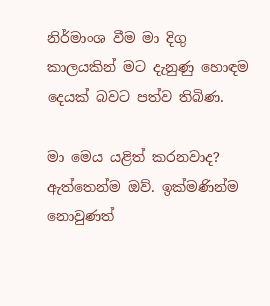නිර්මාංශ වීම මා දිගු කාලයකින් මට දැනුණු හොඳම දෙයක් බවට පත්ව තිබිණ.

මා මෙය යළිත් කරනවාද? ඇත්තෙන්ම ඔව්. ඉක්මණින්ම නොවුණත්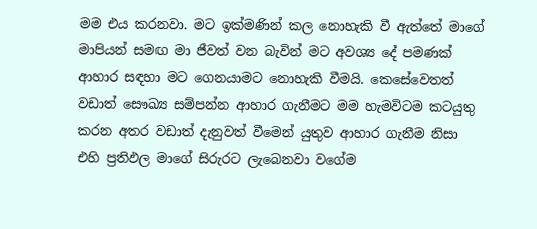මම එය කරනවා. මට ඉක්මණින් කල නොහැකි වී ඇත්තේ මාගේ මාපියන් සමඟ මා ජීවත් වන බැවින් මට අවශ්‍ය දේ පමණක් ආහාර සඳහා මට ගෙනයාමට නොහැකි වීමයි. කෙසේවෙතත් වඩාත් සෞඛ්‍ය සම්පන්න ආහාර ගැනීමට මම හැමවිටම කටයුතු කරන අතර වඩාත් දැනුවත් වීමෙන් යුතුව ආහාර ගැනීම නිසා එහි ප්‍රතිඵල මාගේ සිරුරට ලැබෙනවා වගේම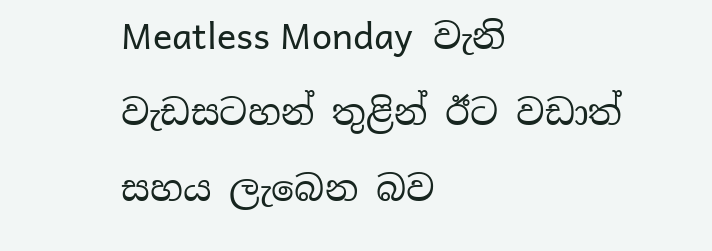Meatless Monday  වැනි වැඩසටහන් තුළින් ඊට වඩාත් සහය ලැබෙන බව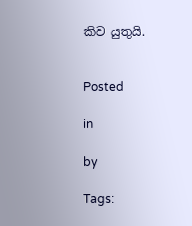කිව යුතුයි.


Posted

in

by

Tags: